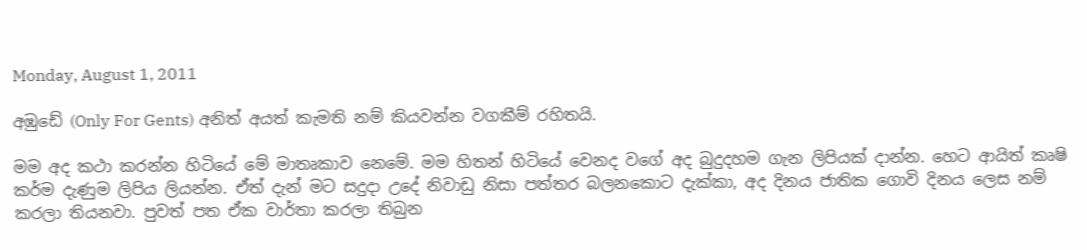Monday, August 1, 2011

අඹුඩේ (Only For Gents) අනිත් අයත් කැමති නම් කියවන්න වගකීම් රහිතයි.

මම අද කථා කරන්න හිටියේ මේ මාතෘකාව නෙමේ. මම හිතන් හිටියේ වෙනද වගේ අද බුදුදහම ගැන ලිපියක් දාන්න. හෙට ආයිත් කෘෂි කර්ම දැණුම ලිපිය ලියන්න. ඒත් දැන් මට සදුදා උදේ නිවාඩු නිසා පත්තර බලනකොට දැක්කා, අද දිනය ජාතික ගොවි දිනය ලෙස නම් කරලා තියනවා. පුවත් පත ඒක වාර්තා කරලා තිබුන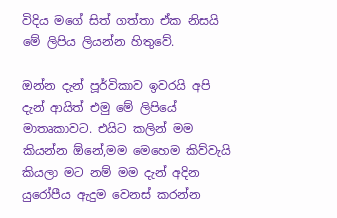විදිය මගේ සිත් ගත්තා ඒක නිසයි මේ ලිපිය ලියන්න හිතුවේ.

ඔන්න දැන් පූර්විකාව ඉවරයි අපි දැන් ආයිත් එමු මේ ලිපියේ මාතෘකාවට. එයිට කලින් මම කියන්න ඕනේ,මම මෙහෙම කිව්වැයි කියලා මට නම් මම දැන් අදින යුරෝපීය ඇදුම වෙනස් කරන්න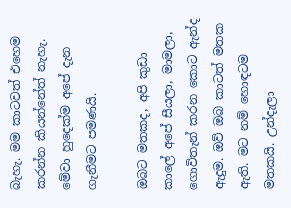බැහැ. මම කාටවත් එහෙම කරන්න කියන්නේත් නැහැ. මේවා හුදෙක්ම අපේ දැන ගැනීමට පමණයි.

ඔබට මතකද, අපි කුඩා කාලේ අපේ සීයලා, මාමලා, ගොවිතැන් කරන කොට ඇන්ද ඇදුම. ඔව් ඔබ කාටත් මතක ඇති. මට නම් හොඳටම මතකයි. උන්දැලා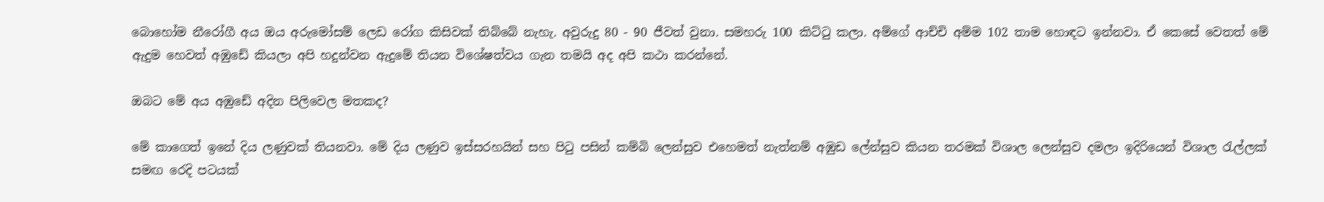බොහෝම නීරෝගී අය ඔය අරුමෝසම් ලෙඩ රෝග කිසිවක් තිබ්බේ නැහැ. අවුරුදු 80 - 90 ජීවත් වුනා. සමහරු 100 කිට්ටු කලා. අම්ගේ ආච්චි අම්ම 102 තාම හොඳට ඉන්නවා. ඒ කෙසේ වෙතත් මේ ඇදුම හෙවත් අඹුඩේ කියලා අපි හදුන්වන ඇදුමේ තියන විශේෂත්වය ගැන තමයි අද අපි කථා කරන්නේ.

ඔබට මේ අය අඹුඩේ අදින පිලිවෙල මතකද?

මේ කාගෙත් ඉනේ දිය ලණුවක් තියනවා. මේ දිය ලණුව ඉස්සරහයින් සහ පිටු පසින් කම්බි ලෙන්සුව එහෙමත් නැත්නම් අඹුඩ ලේන්සුව කියන තරමක් විශාල ලෙන්සුව දමලා ඉදිරියෙන් විශාල රැල්ලක් සමඟ රෙදි පටයක්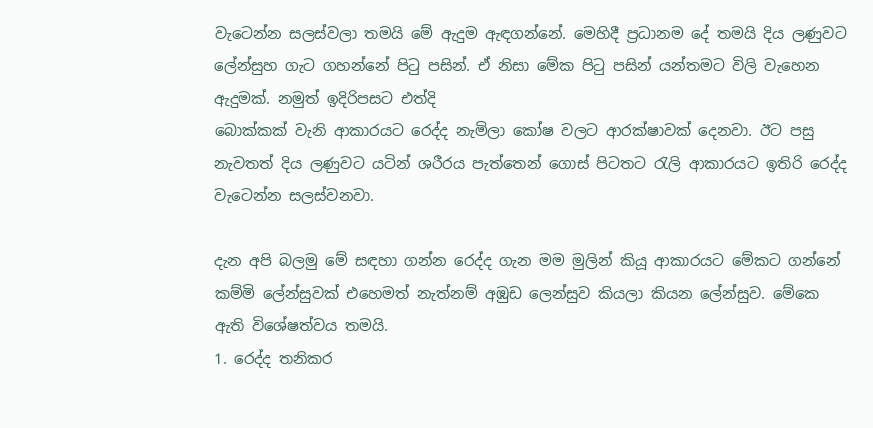වැටෙන්න සලස්වලා තමයි මේ ඇදුම ඇඳගන්නේ. මෙහිදී ප්‍රධානම දේ තමයි දිය ලණුවට ලේන්සුහ ගැට ගහන්නේ පිටු පසින්. ඒ නිසා මේක පිටු පසින් යන්තමට විලි වැහෙන ඇදුමක්. නමුත් ඉදිරිපසට එත්දි
බොක්කක් වැනි ආකාරයට රෙද්ද නැමිලා කෝෂ වලට ආරක්ෂාවක් දෙනවා. ඊට පසු නැවතත් දිය ලණුවට යටින් ශරීරය පැත්තෙන් ගොස් පිටතට රැලි ආකාරයට ඉතිරි රෙද්ද වැටෙන්න සලස්වනවා.

දැන අපි බලමු මේ සඳහා ගන්න රෙද්ද ගැන මම මුලින් කියූ ආකාරයට මේකට ගන්නේ කම්මි ලේන්සුවක් එහෙමත් නැත්නම් අඹුඩ ලෙන්සුව කියලා කියන ලේන්සුව. මේකෙ ඇති විශේෂත්වය තමයි.
1. රෙද්ද තනිකර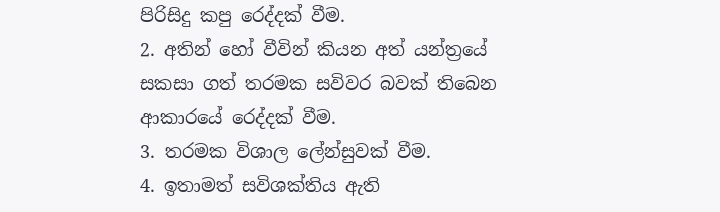පිරිසිදු කපු රෙද්දක් වීම.
2. අතින් හෝ වීවින් කියන අත් යන්ත්‍රයේ සකසා ගත් තරමක සවිවර බවක් තිබෙන ආකාරයේ රෙද්දක් වීම.
3. තරමක විශාල ලේන්සුවක් වීම.
4. ඉතාමත් සවිශක්තිය ඇති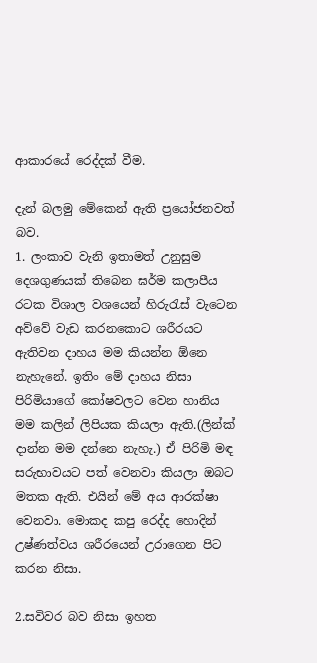ආකාරයේ රෙද්දක් වීම.

දැන් බලමු මේකෙන් ඇති ප්‍රයෝජනවත් බව.
1. ලංකාව වැනි ඉතාමත් උනුසුම දෙශගුණයක් තිබෙන ඝර්ම කලාපීය රටක විශාල වශයෙන් හිරුරැස් වැටෙන අව්වේ වැඩ කරනකොට ශරීරයට ඇතිවන දාහය මම කියන්න ඕනෙ නැහැනේ. ඉතිං මේ දාහය නිසා පිරිමියාගේ කෝෂවලට වෙන හානිය මම කලින් ලිපියක කියලා ඇති.(ලින්ක් දාන්න මම දන්නෙ නැහැ.) ඒ පිරිමි මඳ සරුභාවයට පත් වෙනවා කියලා ඔබට මතක ඇති. එයින් මේ අය ආරක්ෂා වෙනවා. මොකද කපු රෙද්ද හොදින් උෂ්ණත්වය ශරීරයෙන් උරාගෙන පිට කරන නිසා.

2.සවිවර බව නිසා ඉහත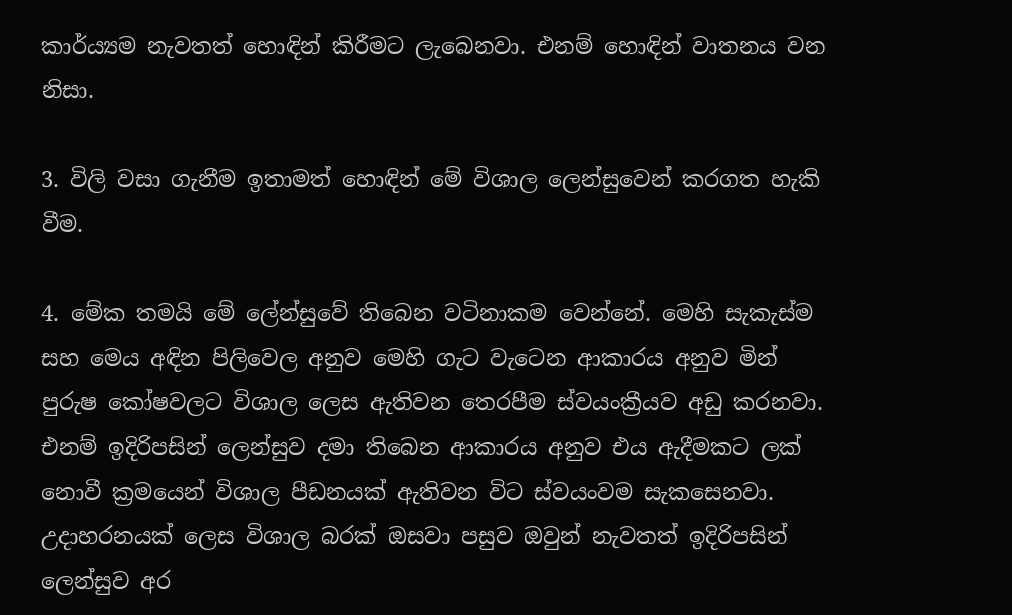කාර්ය්‍යම නැවතත් හොඳින් කිරීමට ලැබෙනවා. එනම් හොඳින් වාතනය වන නිසා.

3. විලි වසා ගැනීම ඉතාමත් හොඳින් මේ විශාල ලෙන්සුවෙන් කරගත හැකි වීම.

4. මේක තමයි මේ ලේන්සුවේ තිබෙන වටිනාකම වෙන්නේ. මෙහි සැකැස්ම සහ මෙය අඳින පිලිවෙල අනුව මෙහි ගැට වැටෙන ආකාරය අනුව මින් පුරුෂ කෝෂවලට විශාල ලෙස ඇතිවන තෙරපීම ස්වයංක්‍රීයව අඩු කරනවා. එනම් ඉදිරිපසින් ලෙන්සුව දමා තිබෙන ආකාරය අනුව එය ඇදීමකට ලක් නොවී ක්‍රමයෙන් විශාල පීඩනයක් ඇතිවන විට ස්වයංවම සැකසෙනවා. උදාහරනයක් ලෙස විශාල බරක් ඔසවා පසුව ඔවුන් නැවතත් ඉදිරිපසින් ලෙන්සුව අර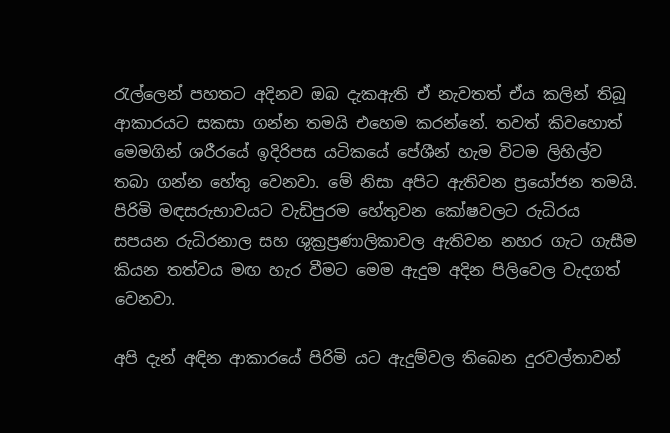රැල්ලෙන් පහතට අදිනව ඔබ දැකඇති ඒ නැවතත් ඒය කලින් තිබූ ආකාරයට සකසා ගන්න තමයි එහෙම කරන්නේ. තවත් කිවහොත් මෙමගින් ශරීරයේ ඉදිරිපස යටිකයේ පේශීන් හැම විටම ලිහිල්ව තබා ගන්න හේතු වෙනවා. මේ නිසා අපිට ඇතිවන ප්‍රයෝජන තමයි. පිරිමි මඳසරුභාවයට වැඩිපුරම හේතුවන කෝෂවලට රුධිරය සපයන රුධිරනාල සහ ශුක්‍රප්‍රණාලිකාවල ඇතිවන නහර ගැට ගැසීම කියන තත්වය මඟ හැර වීමට මෙම ඇදුම අදින පිලිවෙල වැදගත් වෙනවා.

අපි දැන් අඳින ආකාරයේ පිරිමි යට ඇදුම්වල තිබෙන දුරවල්තාවන්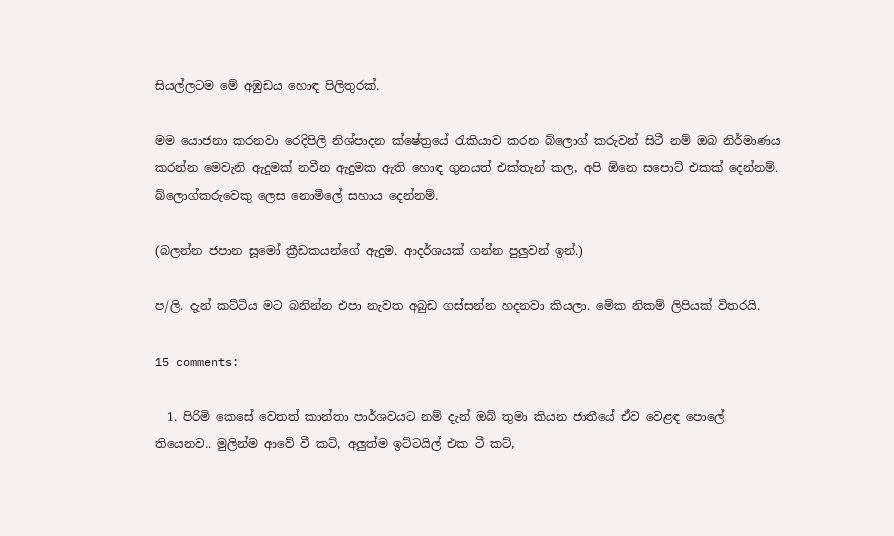සියල්ලටම මේ අඹුඩය හොඳ පිලිතුරක්.

මම යොජනා කරනවා රෙදිපිලි නිශ්පාදන ක්ෂේත්‍රයේ රැකියාව කරන බ්ලොග් කරුවන් සිටී නම් ඔබ නිර්මාණය කරන්න මෙවැනි ඇදුමක් නවීන ඇදුමක ඇති හොඳ ගුනයත් එක්තැන් කල, අපි ඕනෙ සපොට් එකක් දෙන්නම්. බ්ලොග්කරුවෙකු ලෙස නොමිලේ සහාය දෙන්නම්.

(බලන්න ජපාන සූමෝ ක්‍රීඩකයන්ගේ ඇදුම. ආදර්ශයක් ගන්න පුලුවන් ඉන්.)

ප/ලි. දැන් කට්ටිය මට බනින්න එපා නැවත අබුඩ ගස්සන්න හදනවා කියලා. මේක නිකම් ලිපියක් විතරයි.

15 comments:

  1. පිරිමි කෙසේ වෙතත් කාන්තා පාර්ශවයට නම් දැන් ඔබ් තුමා කියන ජාතීයේ ඒව වෙළඳ පොලේ තියෙනව.. මුලින්ම ආවේ වී කට්, අලුත්ම ඉට්ටයිල් එක ටී කට්,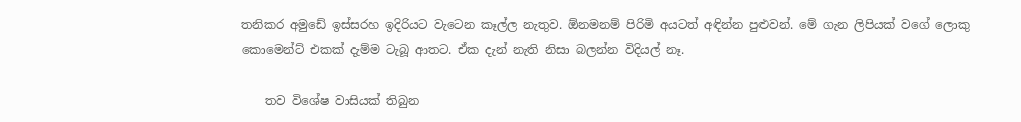තනිකර අමුඩේ ඉස්සරහ ඉදිරියට වැටෙන කෑල්ල නැතුව. ඕනමනම් පිරිමි අයටත් අඳින්න පුළුවන්. මේ ගැන ලිපියක් වගේ ලොකු කොමෙන්ට් එකක් දැම්ම ටැබූ ආතට. ඒක දැන් නැති නිසා බලන්න විදියල් නෑ.

    තව විශේෂ වාසියක් තිබුන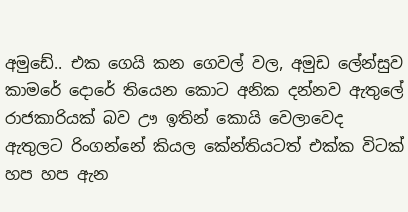අමුඩේ.. එක ගෙයි කන ගෙවල් වල, අමුඩ ලේන්සුව කාමරේ දොරේ තියෙන කොට අනික දන්නව ඇතුලේ රාජකාරියක් බව ඌ ඉතින් කොයි වෙලාවෙද ඇතුලට රිංගන්නේ කියල කේන්තියටත් එක්ක විටක් හප හප ඇන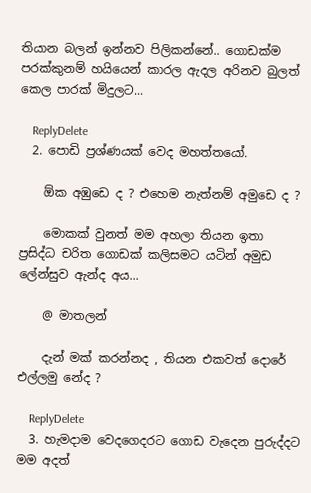තියාන බලන් ඉන්නව පිලිකන්නේ.. ගොඩක්ම පරක්කුනම් හයියෙන් කාරල ඇදල අරිනව බුලත් කෙල පාරක් මිදුලට...

    ReplyDelete
  2. පොඩි ප්‍රශ්ණයක් වෙද මහත්තයෝ.

    ඕක අඹුඩෙ ද ? එහෙම නැත්නම් අමුඩෙ ද ?

    මොකක් වුනත් මම අහලා තියන ඉතා ප්‍රසිද්ධ චරිත ගොඩක් කලිසමට යටින් අමුඩ ලේන්සුව ඇන්ද අය...

    @ මාතලන්

    දැන් මක් කරන්නද , තියන එකවත් දොරේ එල්ලමු නේද ?

    ReplyDelete
  3. හැමදාම වෙදගෙදරට ගොඩ වැදෙන පුරුද්දට මම අදත්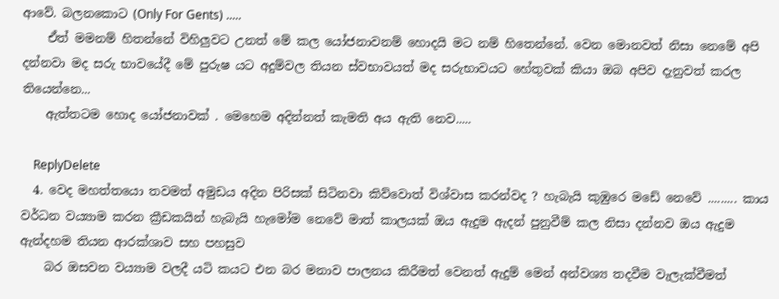ආවේ. බලනකොට (Only For Gents) .....
    ඒත් මමනම් හිතන්නේ විහිලුවට උනත් මේ කල යෝජනාවනම් හොදයි මට නම් හිතෙන්නේ. වෙන මොනවත් නිසා නෙමේ අපි දන්නවා මද සරු භාවයේදී මේ පුරුෂ යට අදුම්වල තියන ස්වභාවයත් මද සරුභාවයට හේතුවක් කියා ඔබ අපිව දැනුවත් කරල තියෙන්නෙ...
    ඇත්තටම හොද යෝජනාවක් . මෙහෙම අදින්නත් කැමති අය ඇති නෙව.....

    ReplyDelete
  4. වෙද මහත්තයො තවමත් අමුඩය අදින පිරිසක් සිටිනවා කිව්වොත් විශ්වාස කරන්වද ? හැබැයි කුඹුරෙ මඩේ නෙවේ ......... කාය වර්ධන ව‍ය්‍යාම කරන ක්‍රීඩකයින් හැබැයි හැමෝම නෙවේ මාත් කාලයක් ඔය ඇදුම ඇදන් පුනුවීම් කල නිසා දන්නව ඔය ඇදුම ඇන්දහම තියන ආරක්ශාව සහ පහසුව
    බර ඔසවන ව‍ය්‍යාම වලදී යටි කයට එන බර මනාව පාලනය කිරීමත් වෙනත් ඇදුම් මෙන් අන්වශ්‍ය තදවීම වැලැක්වීමත්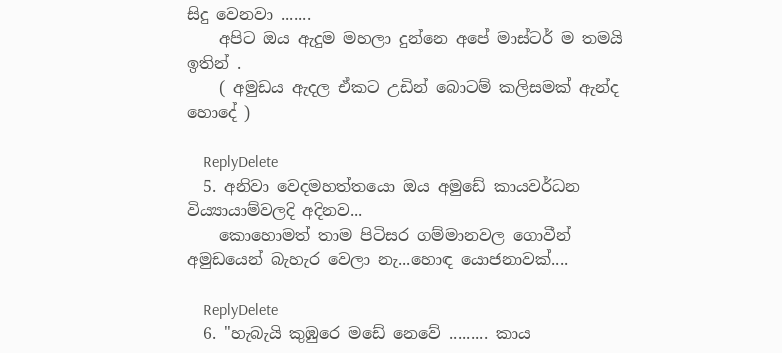සිදු වෙනවා .......
    අපිට ඔය ඇදුම මහලා දුන්නෙ අපේ මාස්ටර් ම තමයි ඉතින් .
    ( අමුඩය ඇදල ඒකට උඩින් බොටම් කලිසමක් ඇන්ද හොදේ )

    ReplyDelete
  5. අනිවා වෙදමහත්තයො ඔය අමුඩේ කායවර්ධන විය්‍යායාම්වලදි අදිනව...
    කොහොමත් තාම පිටිසර ගම්මානවල ගොවීන් අමුඩයෙන් බැහැර වෙලා නැ...හොඳ යොජනාවක්....

    ReplyDelete
  6. "හැබැයි කුඹුරෙ මඩේ නෙවේ ......... කාය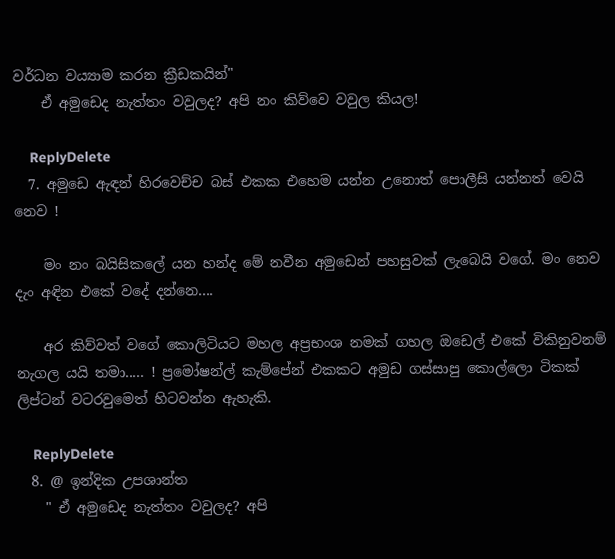වර්ධන ව‍ය්‍යාම කරන ක්‍රීඩකයින්"
    ඒ අමුඩෙද නැත්තං වවුලද? අපි නං කිව්වෙ වවුල කියල!

    ReplyDelete
  7. අමුඩෙ ඇඳන් හිරවෙච්ච බස් එකක එහෙම යන්න උනොත් පොලීසි යන්නත් වෙයි නෙව !

    මං නං බයිසිකලේ යන හන්ද මේ නවීන අමුඩෙන් පහසුවක් ලැබෙයි වගේ. මං නෙව දැං අඳින එකේ වදේ දන්නෙ....

    අර කිව්වත් වගේ කොලිටියට මහල අප්‍රභංශ නමක් ගහල ඔඩෙල් එකේ විකිනුවනම් නැගල යයි තමා..... ! ප්‍රමෝෂන්ල් කැම්පේන් එකකට අමුඩ ගස්සාපු කොල්ලො ටිකක් ලිප්ටන් වටරවුමෙත් හිටවන්න ඇහැකි.

    ReplyDelete
  8. @ ඉන්දික උපශාන්ත
    " ඒ අමුඩෙද නැත්තං වවුලද? අපි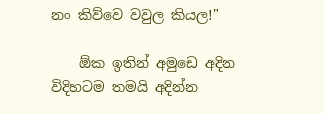නං කිව්වෙ වවුල කියල!"

    ඕක ඉතින් අමුඩෙ අදින විදිහටම තමයි අදින්න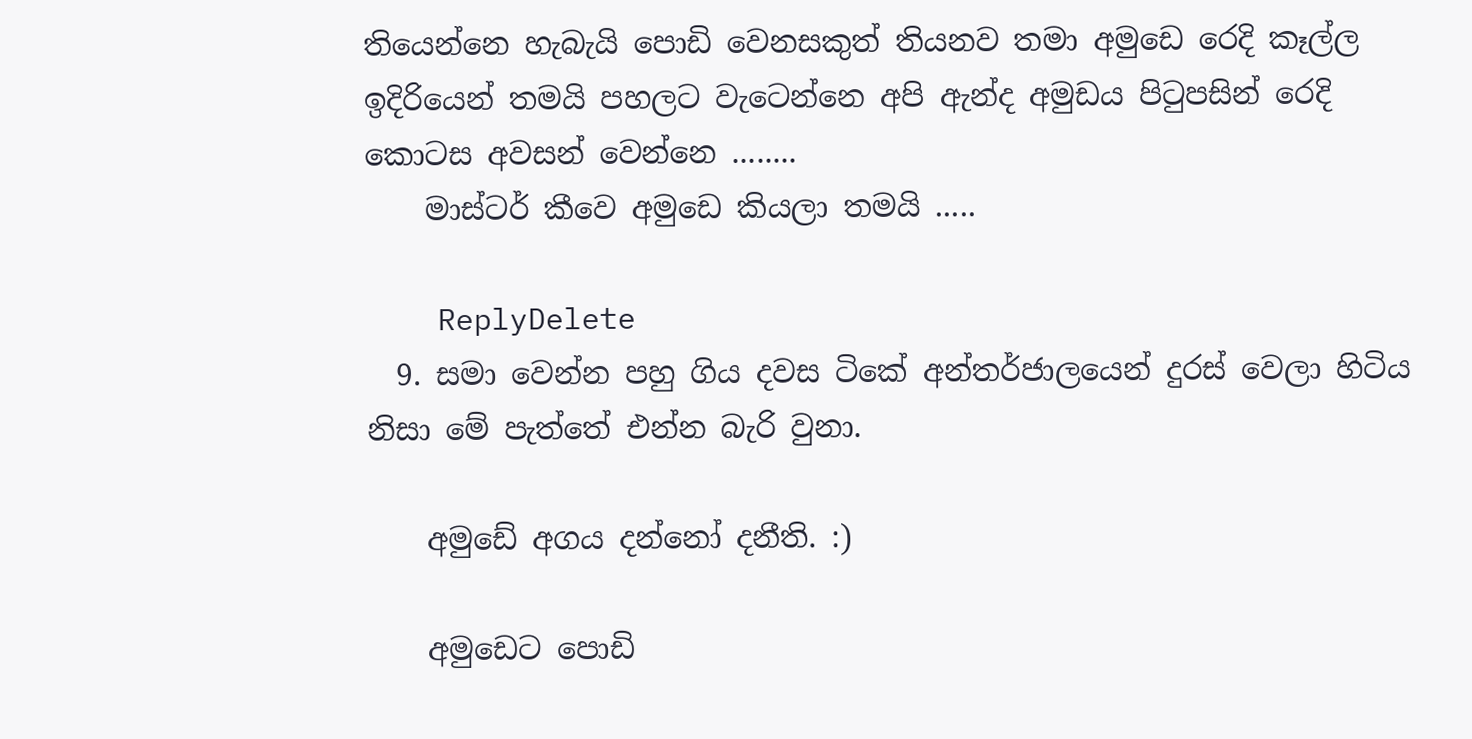තියෙන්නෙ හැබැයි පොඩි වෙනසකුත් තියනව තමා අමුඩෙ රෙදි කෑල්ල ඉදිරියෙන් තමයි පහලට වැටෙන්නෙ අපි ඇන්ද අමුඩය පිටුපසින් රෙදි කොටස අවසන් වෙන්නෙ ........
    මාස්ටර් කීවෙ අමුඩෙ කියලා තමයි .....

    ReplyDelete
  9. සමා වෙන්න පහු ගිය දවස ටිකේ අන්තර්ජාලයෙන් දුරස් වෙලා හිටිය නිසා මේ පැත්තේ එන්න බැරි වුනා.

    අමුඩේ අගය දන්නෝ දනීති. :)

    අමුඩෙට පොඩි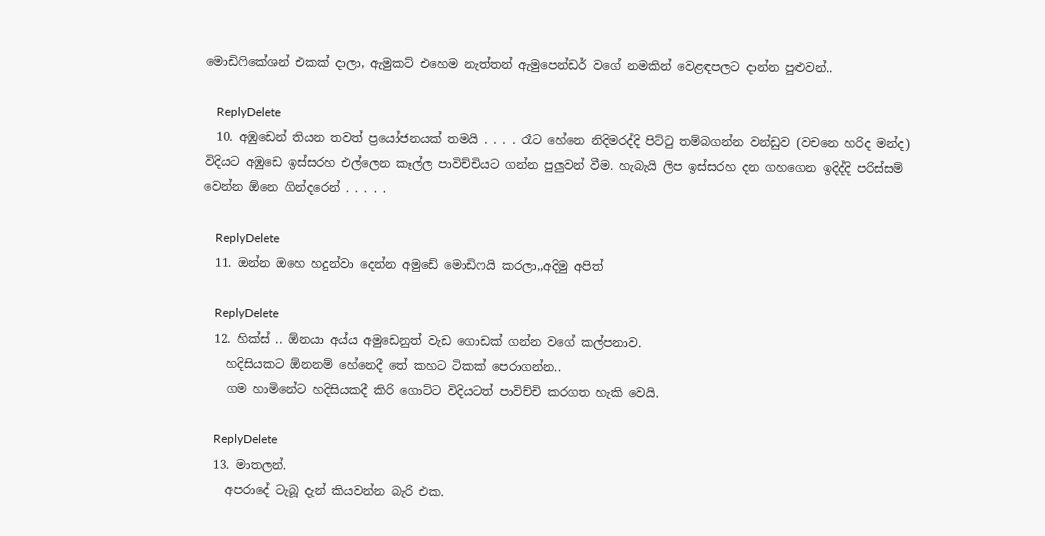මොඩිෆිකේශන් එකක් දාලා, ඇමුකට් එහෙම නැත්තන් ඇමුපෙන්ඩර් වගේ නමකින් වෙළඳපලට දාන්න පුළුවන්..

    ReplyDelete
  10. අඹුඩෙන් තියන තවත් ප්‍රයෝජනයක් තමයි . . . . රෑට හේනෙ නිදිමරද්දි පිට්‍ටු තම්බගන්න වන්ඩුව (වචනෙ හරිද මන්ද) විදියට අඹුඩෙ ඉස්සරහ එල්ලෙන කෑල්ල පාවිච්චියට ගන්න පුලුවන් වීම. හැබැයි ලිප ඉස්සරහ දන ගහගෙන ඉදිද්දි පරිස්සම් වෙන්න ඕනෙ ගින්දරෙන් . . . . .

    ReplyDelete
  11. ඔන්න ඔහෙ හදුන්වා දෙන්න අමුඩේ මොඩිෆයි කරලා,,අදිමු අපිත්

    ReplyDelete
  12. හික්ස් .. ඕනයා අය්ය අමුඩෙනුත් වැඩ ගොඩක් ගන්න වගේ කල්පනාව.
    හදිසියකට ඕනනම් හේනෙදී තේ කහට ටිකක් පෙරාගන්න..
    ගම හාමිනේට හදිසියකදී කිරි ගොට්ට විදියටත් පාවිච්චි කරගත හැකි වෙයි.

    ReplyDelete
  13. මාතලන්.
    අපරාදේ ටැබූ දැන් කියවන්න බැරි එක.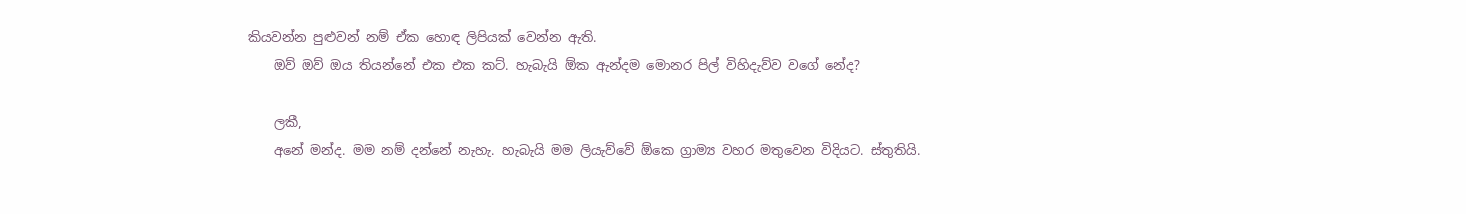කියවන්න පුළුවන් නම් ඒක හොඳ ලිපියක් වෙන්න ඇති.
    ඔව් ඔව් ඔය තියන්නේ එක එක කට්. හැබැයි ඕක ඇන්දම මොනර පිල් විහිදැව්ව වගේ නේද?

    ලකී,
    අනේ මන්ද. මම නම් දන්නේ නැහැ. හැබැයි මම ලියැව්වේ ඕකෙ ග්‍රාම්‍ය වහර මතුවෙන විදියට. ස්තුතියි.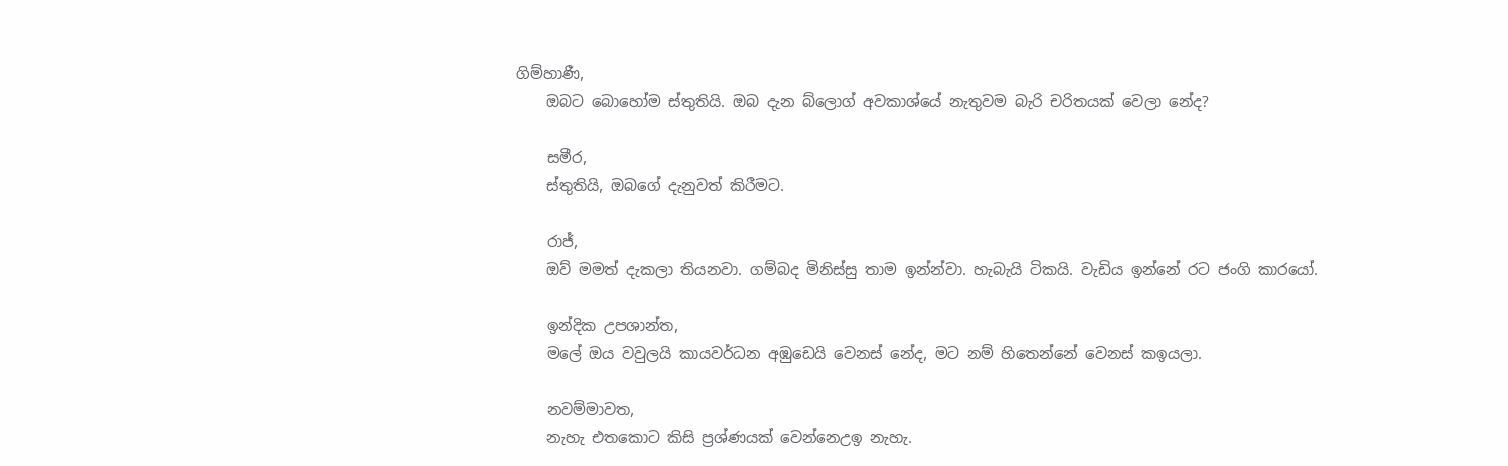ගිම්හාණී,
    ඔබට බොහෝම ස්තුතියි. ඔබ දැන බ්ලොග් අවකාශ්යේ නැතුවම බැරි චරිතයක් වෙලා නේද?

    සමීර,
    ස්තුතියි, ඔබගේ දැනුවත් කිරීමට.

    රාජ්,
    ඔව් මමත් දැකලා තියනවා. ගම්බද මිනිස්සු තාම ඉන්න්වා. හැබැයි ටිකයි. වැඩිය ඉන්නේ රට ජංගි කාරයෝ.

    ඉන්දික උපශාන්ත,
    මලේ ඔය වවුලයි කායවර්ධන අඹුඩෙයි වෙනස් නේද, මට නම් හිතෙන්නේ වෙනස් කඉයලා.

    නවම්මාවත,
    නැහැ එතකොට කිසි ප්‍රශ්ණයක් වෙන්නෙඋඉ නැහැ.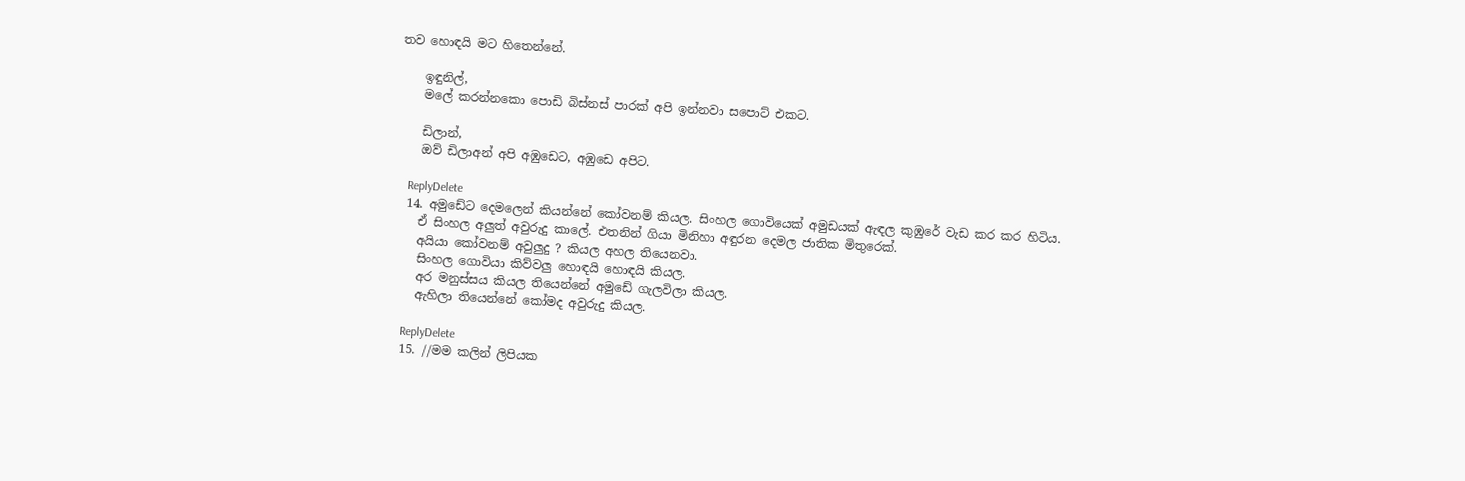තව හොඳයි මට හිතෙන්නේ.

    ඉඳුනිල්,
    මලේ කරන්නකො පොඩි බිස්නස් පාරක් අපි ඉන්නවා සපොට් එකට.

    ඩිලාන්,
    ඔව් ඩිලාඅන් අපි අඹුඩෙට, අඹුඩෙ අපිට.

    ReplyDelete
  14. අමුඩේට දෙමලෙන් කියන්නේ කෝවනම් කියල. සිංහල ගොවියෙක් අමුඩයක් ඇඳල කුඹුරේ වැඩ කර කර හිටිය.
    ඒ සිංහල අලුත් අවුරුදු කාලේ. එතනින් ගියා මිනිහා අඳුරන දෙමල ජාතික මිතුරෙක්.
    අයියා කෝවනම් අවුලුදු ? කියල අහල තියෙනවා.
    සිංහල ගොවියා කිව්වලු හොඳයි හොඳයි කියල.
    අර මනුස්සය කියල තියෙන්නේ අමුඩේ ගැලවිලා කියල.
    ඇහිලා තියෙන්නේ කෝමද අවුරුදු කියල.

    ReplyDelete
  15. //මම කලින් ලිපියක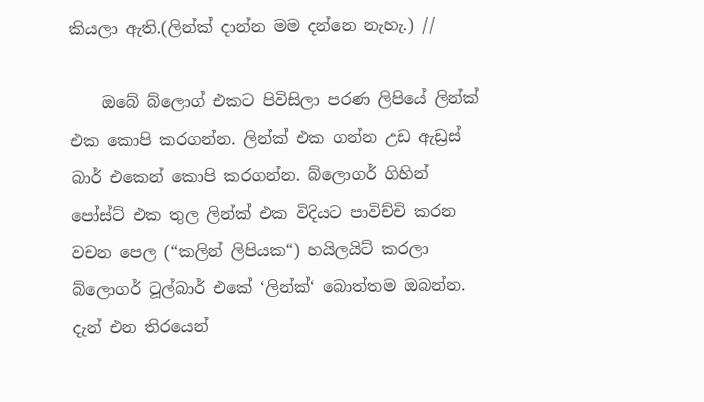කියලා ඇති.(ලින්ක් දාන්න මම දන්නෙ නැහැ.) //

    ඔබේ බ්ලොග් එකට පිවිසිලා පරණ ලිපියේ ලින්ක් එක කොපි කරගන්න. ලින්ක් එක ගන්න උඩ ඇඩ්‍රස් බාර් එකෙන් කොපි කරගන්න. බ්ලොගර් ගිහින් පෝස්ට් එක තුල ලින්ක් එක විදියට පාවිච්චි කරන වචන පෙල (“කලින් ලිපියක“) හයිලයිට් කරලා බ්ලොගර් ටූල්බාර් එකේ ‘ලින්ක්‘ බොත්තම ඔබන්න. දැන් එන තිරයෙන්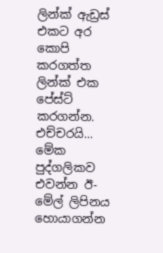ලින්ක් ඇඩ්‍රස් එකට අර කොපි කරගත්ත ලින්ක් එක පේස්ට් කරගන්න. එච්චරයි... මේක පුද්ගලිකව එවන්න ඊ-මේල් ලිපිනය හොයාගන්න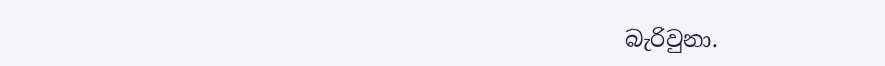බැරිවුනා.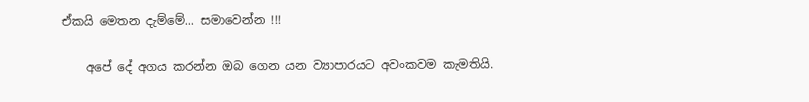ඒකයි මෙතන දැම්මේ... සමාවෙන්න !!!

    අපේ දේ අගය කරන්න ඔබ ගෙන යන ව්‍යාපාරයට අවංකවම කැමතියි.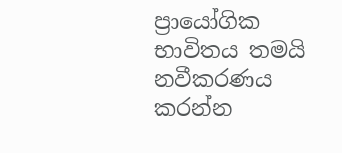ප්‍රායෝගික භාවිතය තමයි නවීකරණය කරන්න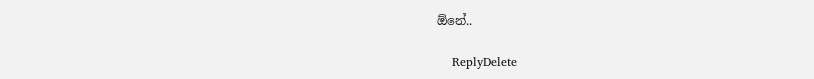ඕනේ..

    ReplyDelete